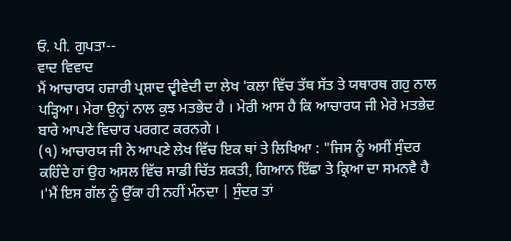ਓ. ਪੀ. ਗੁਪਤਾ--
ਵਾਦ ਵਿਵਾਦ
ਮੈਂ ਆਚਾਰਯ ਹਜ਼ਾਰੀ ਪ੍ਰਸ਼ਾਦ ਦ੍ਵੀਵੇਦੀ ਦਾ ਲੇਖ 'ਕਲਾ ਵਿੱਚ ਤੱਥ ਸੱਤ ਤੇ ਯਥਾਰਥ ਗਹੁ ਨਾਲ ਪੜ੍ਹਿਆ। ਮੇਰਾ ਉਨ੍ਹਾਂ ਨਾਲ ਕੁਝ ਮਤਭੇਦ ਹੈ । ਮੇਰੀ ਆਸ ਹੈ ਕਿ ਆਚਾਰਯ ਜੀ ਮੇਰੇ ਮਤਭੇਦ ਬਾਰੇ ਆਪਣੇ ਵਿਚਾਰ ਪਰਗਟ ਕਰਨਗੇ ।
(੧) ਆਚਾਰਯ ਜੀ ਨੇ ਆਪਣੇ ਲੇਖ ਵਿੱਚ ਇਕ ਥਾਂ ਤੇ ਲਿਖਿਆ : "ਜਿਸ ਨੂੰ ਅਸੀਂ ਸੁੰਦਰ ਕਹਿੰਦੇ ਹਾਂ ਉਹ ਅਸਲ ਵਿੱਚ ਸਾਡੀ ਚਿੱਤ ਸ਼ਕਤੀ, ਗਿਆਨ ਇੱਛਾ ਤੇ ਕ੍ਰਿਆ ਦਾ ਸਮਨਵੈ ਹੈ ।'ਮੈਂ ਇਸ ਗੱਲ ਨੂੰ ਉੱਕਾ ਹੀ ਨਹੀਂ ਮੰਨਦਾ | ਸੁੰਦਰ ਤਾਂ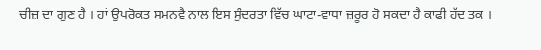ਚੀਜ਼ ਦਾ ਗੁਣ ਹੈ । ਹਾਂ ਉਪਰੋਕਤ ਸਮਨਵੈ ਨਾਲ ਇਸ ਸੁੰਦਰਤਾ ਵਿੱਚ ਘਾਟਾ-ਵਾਧਾ ਜ਼ਰੂਰ ਹੋ ਸਕਦਾ ਹੈ ਕਾਫੀ ਹੱਦ ਤਕ ।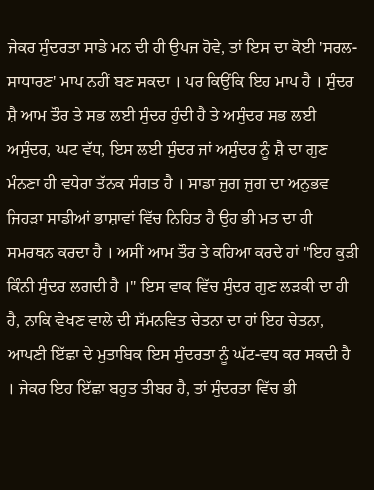ਜੇਕਰ ਸੁੰਦਰਤਾ ਸਾਡੇ ਮਨ ਦੀ ਹੀ ਉਪਜ ਹੋਵੇ, ਤਾਂ ਇਸ ਦਾ ਕੋਈ 'ਸਰਲ-ਸਾਧਾਰਣ' ਮਾਪ ਨਹੀਂ ਬਣ ਸਕਦਾ । ਪਰ ਕਿਉਂਕਿ ਇਹ ਮਾਪ ਹੈ । ਸੁੰਦਰ ਸ਼ੈ ਆਮ ਤੌਰ ਤੇ ਸਭ ਲਈ ਸੁੰਦਰ ਹੁੰਦੀ ਹੈ ਤੇ ਅਸੁੰਦਰ ਸਭ ਲਈ ਅਸੁੰਦਰ, ਘਟ ਵੱਧ, ਇਸ ਲਈ ਸੁੰਦਰ ਜਾਂ ਅਸੁੰਦਰ ਨੂੰ ਸ਼ੈ ਦਾ ਗੁਣ ਮੰਨਣਾ ਹੀ ਵਧੇਰਾ ਤੱਨਕ ਸੰਗਤ ਹੈ । ਸਾਡਾ ਜੁਗ ਜੁਗ ਦਾ ਅਨੁਭਵ ਜਿਹੜਾ ਸਾਡੀਆਂ ਭਾਸ਼ਾਵਾਂ ਵਿੱਚ ਨਿਹਿਤ ਹੈ ਉਹ ਭੀ ਮਤ ਦਾ ਹੀ ਸਮਰਥਨ ਕਰਦਾ ਹੈ । ਅਸੀਂ ਆਮ ਤੌਰ ਤੇ ਕਹਿਆ ਕਰਦੇ ਹਾਂ "ਇਹ ਕੁੜੀ ਕਿੰਨੀ ਸੁੰਦਰ ਲਗਦੀ ਹੈ ।" ਇਸ ਵਾਕ ਵਿੱਚ ਸੁੰਦਰ ਗੁਣ ਲਡ਼ਕੀ ਦਾ ਹੀ ਹੈ, ਨਾਕਿ ਵੇਖਣ ਵਾਲੇ ਦੀ ਸੱਮਨਵਿਤ ਚੇਤਨਾ ਦਾ ਹਾਂ ਇਹ ਚੇਤਨਾ, ਆਪਣੀ ਇੱਛਾ ਦੇ ਮੁਤਾਬਿਕ ਇਸ ਸੁੰਦਰਤਾ ਨੂੰ ਘੱਟ-ਵਧ ਕਰ ਸਕਦੀ ਹੈ । ਜੇਕਰ ਇਹ ਇੱਛਾ ਬਹੁਤ ਤੀਬਰ ਹੈ, ਤਾਂ ਸੁੰਦਰਤਾ ਵਿੱਚ ਭੀ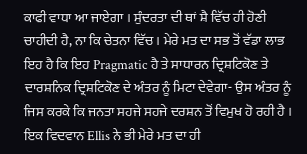ਕਾਫੀ ਵਾਧਾ ਆ ਜਾਏਗਾ । ਸੁੰਦਰਤਾ ਦੀ ਥਾਂ ਸ਼ੈ ਵਿੱਚ ਹੀ ਹੋਣੀ ਚਾਹੀਦੀ ਹੈ, ਨਾ ਕਿ ਚੇਤਨਾ ਵਿੱਚ । ਮੇਰੇ ਮਤ ਦਾ ਸਭ ਤੋਂ ਵੱਡਾ ਲਾਭ ਇਹ ਹੈ ਕਿ ਇਹ Pragmatic ਹੈ ਤੇ ਸਾਧਾਰਨ ਦ੍ਰਿਸ਼ਟਿਕੋਣ ਤੇ ਦਾਰਸ਼ਨਿਕ ਦ੍ਰਿਸ਼ਟਿਕੋਣ ਦੇ ਅੰਤਰ ਨੂੰ ਮਿਟਾ ਦੇਵੇਗਾ- ਉਸ ਅੰਤਰ ਨੂੰ ਜਿਸ ਕਰਕੇ ਕਿ ਜਨਤਾ ਸਹਜੇ ਸਹਜੇ ਦਰਸ਼ਨ ਤੋਂ ਵਿਮੁਖ ਹੋ ਰਹੀ ਹੈ । ਇਕ ਵਿਦਵਾਨ Ellis ਨੇ ਭੀ ਮੇਰੇ ਮਤ ਦਾ ਹੀ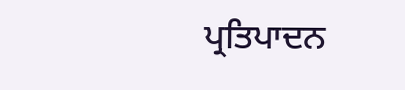ਪ੍ਰਤਿਪਾਦਨ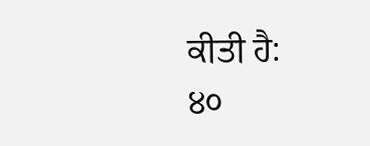ਕੀਤੀ ਹੈ:
੪੦